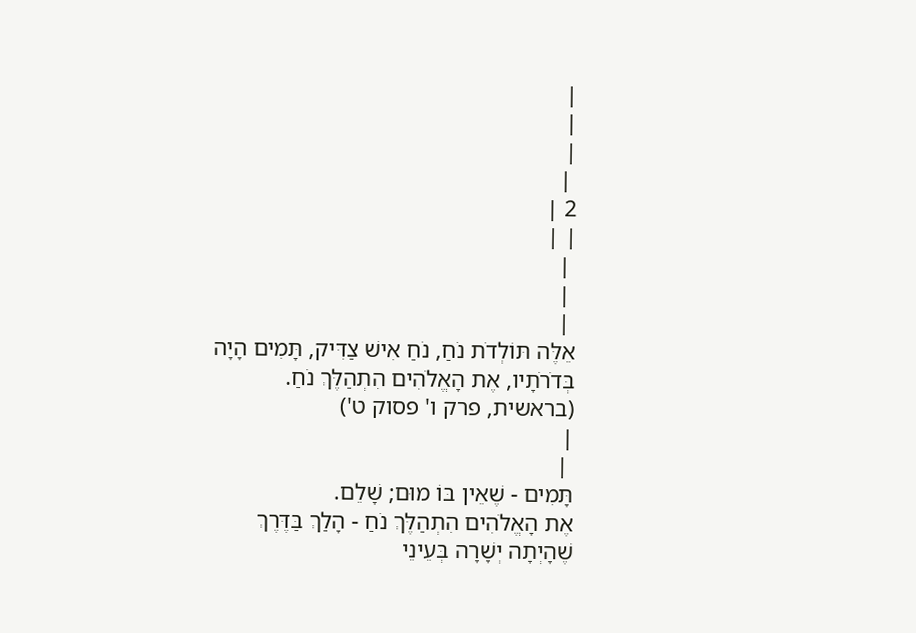|
|
|
 |
2 |
| |
 |
 |
 |
אֵלֶּה תּוֹלְדֹת נֹחַ, נֹחַ אִישׁ צַדִּיק, תָּמִים הָיָה בְּדֹרֹתָיו, אֶת הָאֱלֹהִים הִתְהַלֶּךְ נֹחַ.
(בראשית, פרק ו' פסוק ט')
|
 |
תָּמִים - שֶׁאֵין בּוֹ מוּם; שָׁלֵם.
אֶת הָאֱלֹהִים הִתְהַלֶּךְ נֹחַ - הָלַךְ בַּדֶּרֶךְ שֶׁהָיְתָה יְשָׁרָה בְּעֵינֵי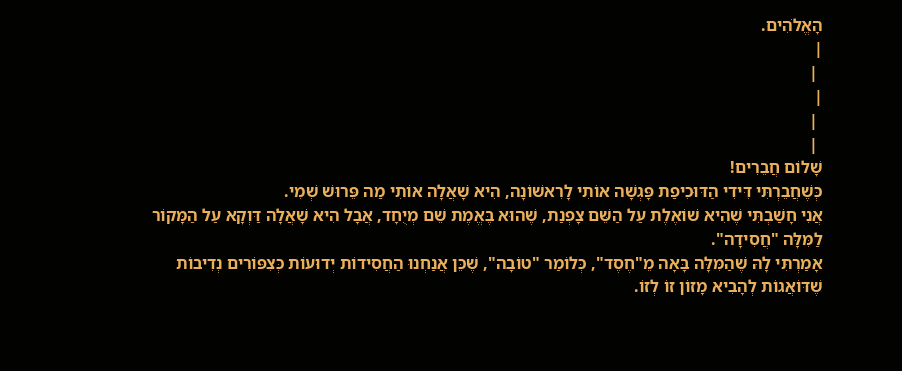הָאֱלֹהִים.
|
 |
|
 |
 |
שָׁלוֹם חֲבֵרִים!
כְּשֶׁחֲבֵרְתִּי דִּידִי הַדּוּכִיפַת פָּגְשָׁה אוֹתִי לָרִאשׁוֹנָה, הִיא שָׁאֲלָה אוֹתִי מַה פֵּרוּשׁ שְׁמִי.
אֲנִי חָשַׁבְתִּי שֶׁהִיא שׁוֹאֶלֶת עַל הַשֵּׁם צָפְנַת, שֶׁהוּא בֶּאֱמֶת שֵׁם מְיֻחָד, אֲבָל הִיא שָׁאֲלָה דַּוְקָא עַל הַמָּקוֹר לַמִּלָּה "חֲסִידָה".
אָמַרְתִּי לָהּ שֶׁהַמִּלָּה בָּאָה מֵ"חֶסֶד", כְּלוֹמַר "טוֹבָה", שֶׁכֵּן אֲנַחְנוּ הַחֲסִידוֹת יְדוּעוֹת כְּצִפּוֹרִים נְדִיבוֹת שֶׁדּוֹאֲגוֹת לְהָבִיא מָזוֹן זוֹ לְזוֹ.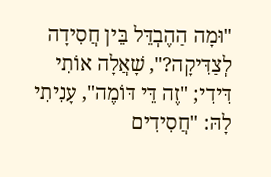"וּמָה הַהֶבְדֵּל בֵּין חֲסִידָה לְצַדִּיקָה?", שָׁאֲלָה אוֹתִי דִּידִי; "זֶה דֵּי דּוֹמֶה", עָנִיתִי לָהּ: "חֲסִידִים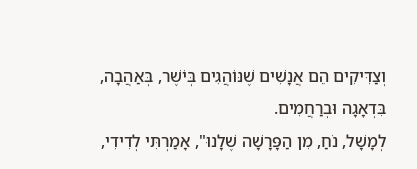וְצַדִּיקִים הֵם אֲנָשִׁים שֶׁנּוֹהֲגִים בְּיֹשֶׁר, בְּאַהֲבָה, בִּדְאָגָה וּבְרַחֲמִים.
לְמָשָׁל, נֹחַ, מִן הַפָּרָשָׁה שֶׁלָנוּ", אָמַרְתִּי לְדִידִי,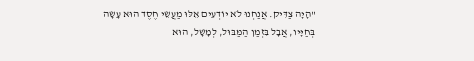"הָיָה צַדִּיק. אֲנַחְנוּ לֹא יוֹדְעִים אֵלּוּ מַעֲשֵׂי חֶסֶד הוּא עָשָׂה בְּחַיָּיו, אֲבָל בִּזְמַן הַמַּבּוּל, לְמָשָׁל, הוּא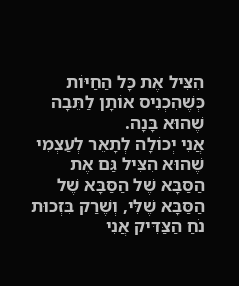הִצִּיל אֶת כָּל הַחַיּוֹת כְּשֶׁהִכְנִיס אוֹתָן לַתֵּבָה שֶׁהוּא בָּנָה.
אֲנִי יְכוֹלָה לְתָאֵר לְעַצְמִי שֶׁהוּא הִצִּיל גַּם אֶת הַסַּבָּא שֶׁל הַסַּבָּא שֶׁל הַסַּבָּא שֶׁלִּי, וְשֶׁרַק בִּזְכוּת נֹחַ הַצַּדִּיק אֲנִי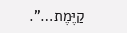קַיֶּמֶת…".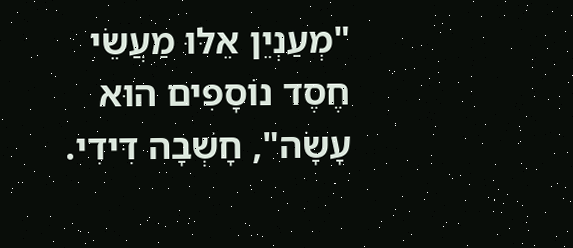"מְעַנְיֵן אֵלּוּ מַעֲשֵׂי חֶסֶד נוֹסָפִים הוּא עָשָׂה", חָשְׁבָה דִּידִי.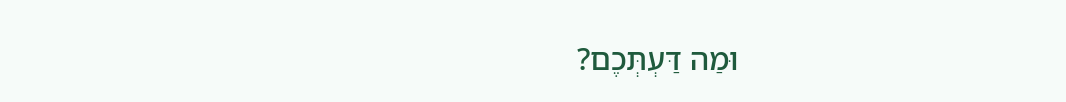וּמַה דַּעְתְּכֶם?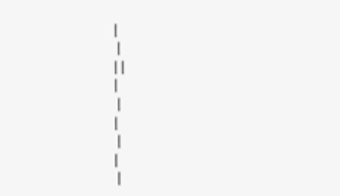|
 |
| |
|
 |
|
 |
|
 |